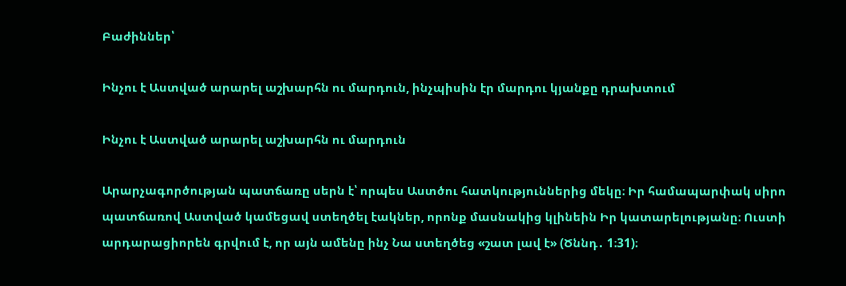Բաժիններ՝

Ինչու է Աստված արարել աշխարհն ու մարդուն, ինչպիսին էր մարդու կյանքը դրախտում

Ինչու է Աստված արարել աշխարհն ու մարդուն

Արարչագործության պատճառը սերն է՝ որպես Աստծու հատկություններից մեկը։ Իր համապարփակ սիրո պատճառով Աստված կամեցավ ստեղծել էակներ, որոնք մասնակից կլինեին Իր կատարելությանը։ Ուստի արդարացիորեն գրվում է, որ այն ամենը ինչ Նա ստեղծեց «շատ լավ է» (Ծննդ․ 1։31)։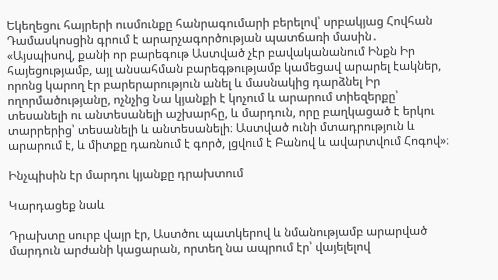Եկեղեցու հայրերի ուսմունքը հանրագումարի բերելով՝ սրբակյաց Հովհան Դամասկոսցին գրում է արարչագործության պատճառի մասին․ «Այսպիսով, քանի որ բարեգութ Աստված չէր բավականանում Ինքն Իր հայեցությամբ, այլ անսահման բարեգթությամբ կամեցավ արարել էակներ, որոնց կարող էր բարերարություն անել և մասնակից դարձնել Իր ողորմածությանը, ոչնչից Նա կյանքի է կոչում և արարում տիեզերքը՝ տեսանելի ու անտեսանելի աշխարհը, և մարդուն, որը բաղկացած է երկու տարրերից՝ տեսանելի և անտեսանելի։ Աստված ունի մտադրություն և արարում է, և միտքը դառնում է գործ, լցվում է Բանով և ավարտվում Հոգով»։

Ինչպիսին էր մարդու կյանքը դրախտում

Կարդացեք նաև

Դրախտը սուրբ վայր էր, Աստծու պատկերով և նմանությամբ արարված մարդուն արժանի կացարան, որտեղ նա ապրում էր՝ վայելելով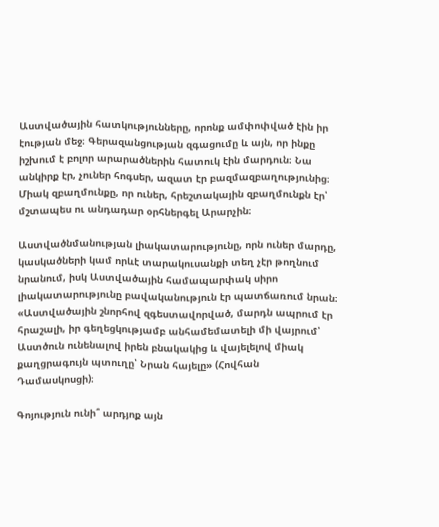Աստվածային հատկությունները, որոնք ամփոփված էին իր էության մեջ։ Գերազանցության զգացումը և այն, որ ինքը իշխում է բոլոր արարածներին հատուկ էին մարդուն։ Նա անկիրք էր, չուներ հոգսեր, ազատ էր բազմազբաղությունից։ Միակ զբաղմունքը, որ ուներ, հրեշտակային զբաղմունքն էր՝ մշտապես ու անդադար օրհներգել Արարչին։

Աստվածնմանության լիակատարությունը, որն ուներ մարդը, կասկածների կամ որևէ տարակուսանքի տեղ չէր թողնում նրանում, իսկ Աստվածային համապարփակ սիրո լիակատարությունը բավականություն էր պատճառում նրան։ «Աստվածային շնորհով զգեստավորված, մարդն ապրում էր հրաշալի, իր գեղեցկությամբ անհամեմատելի մի վայրում՝ Աստծուն ունենալով իրեն բնակակից և վայելելով միակ քաղցրագույն պտուղը՝ Նրան հայելը» (Հովհան Դամասկոսցի)։

Գոյություն ունի՞ արդյոք այն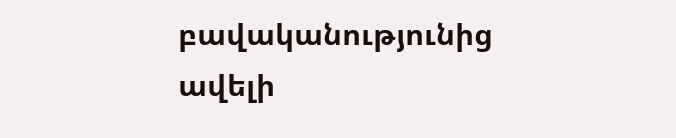բավականությունից ավելի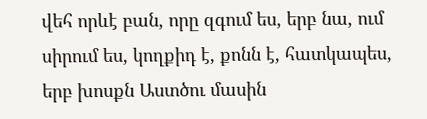վեհ որևէ բան, որը զգում ես, երբ նա, ում սիրում ես, կողքիդ է, քոնն է, հատկապես, երբ խոսքն Աստծու մասին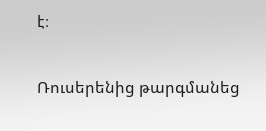է։

Ռուսերենից թարգմանեց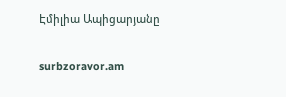Էմիլիա Ապիցարյանը

surbzoravor.am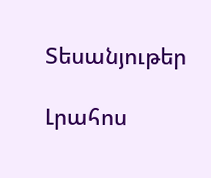Տեսանյութեր

Լրահոս